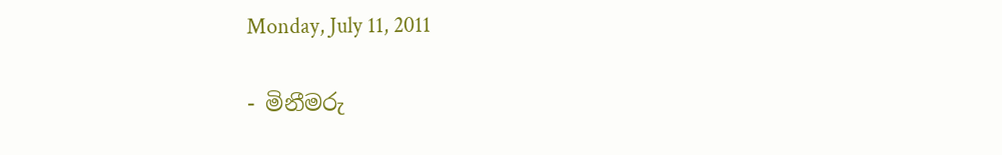Monday, July 11, 2011

- මිනීමරු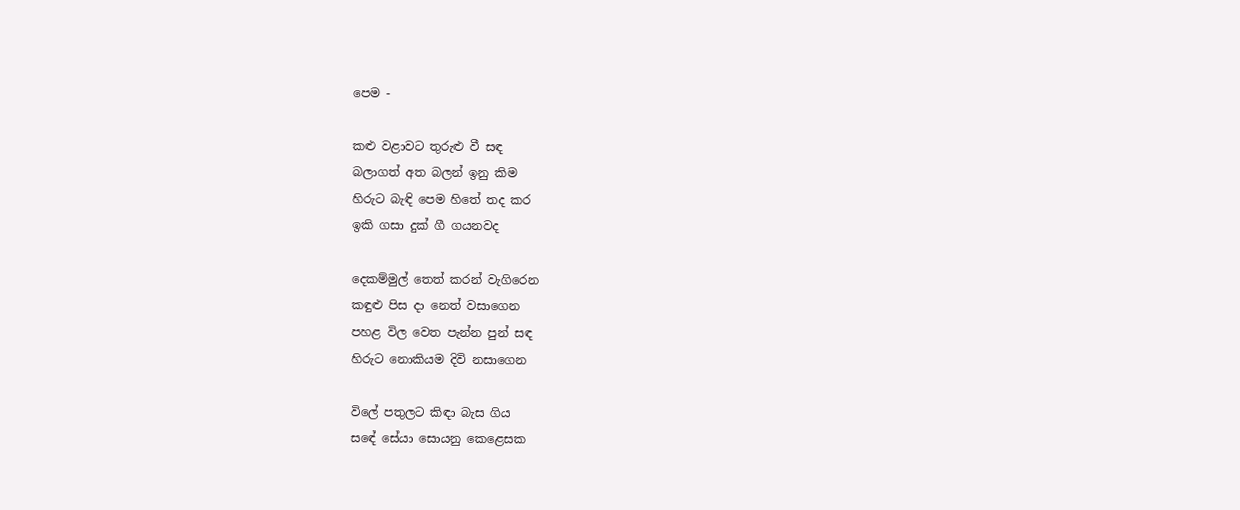පෙම -

කළු වළාවට තුරුළු වී සඳ
බලාගත් අත බලන් ඉනු කිම
හිරුට බැඳි පෙම හිතේ තද කර
ඉකි ගසා දුක් ගී ගයනවද

දෙකම්මුල් තෙත් කරන් වැගිරෙන
කඳුළු පිස දා නෙත් වසාගෙන
පහළ විල වෙත පැන්න පුන් සඳ
හිරුට නොකියම දිවි නසාගෙන

විලේ පතුලට කිඳා බැස ගිය
සඳේ සේයා සොයනු කෙළෙසක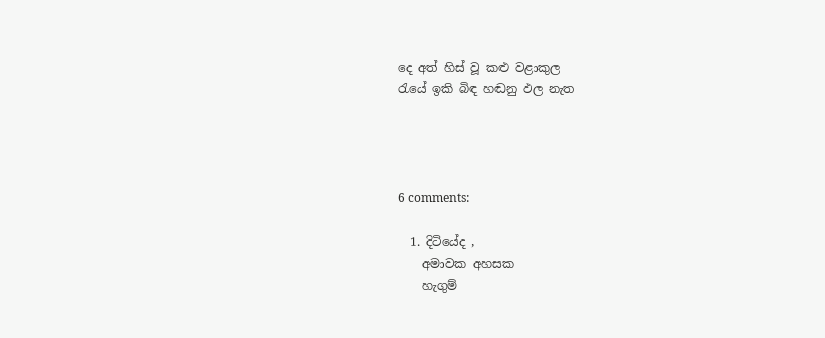දෙ අත් හිස් වූ කළු වළාකුල
රැයේ ඉකි බිඳ හඬනු ඵල නැත




6 comments:

  1. දිටියේද ,
    අමාවක අහසක
    හැගුම්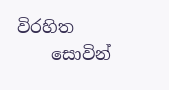විරහිත
    සොවින්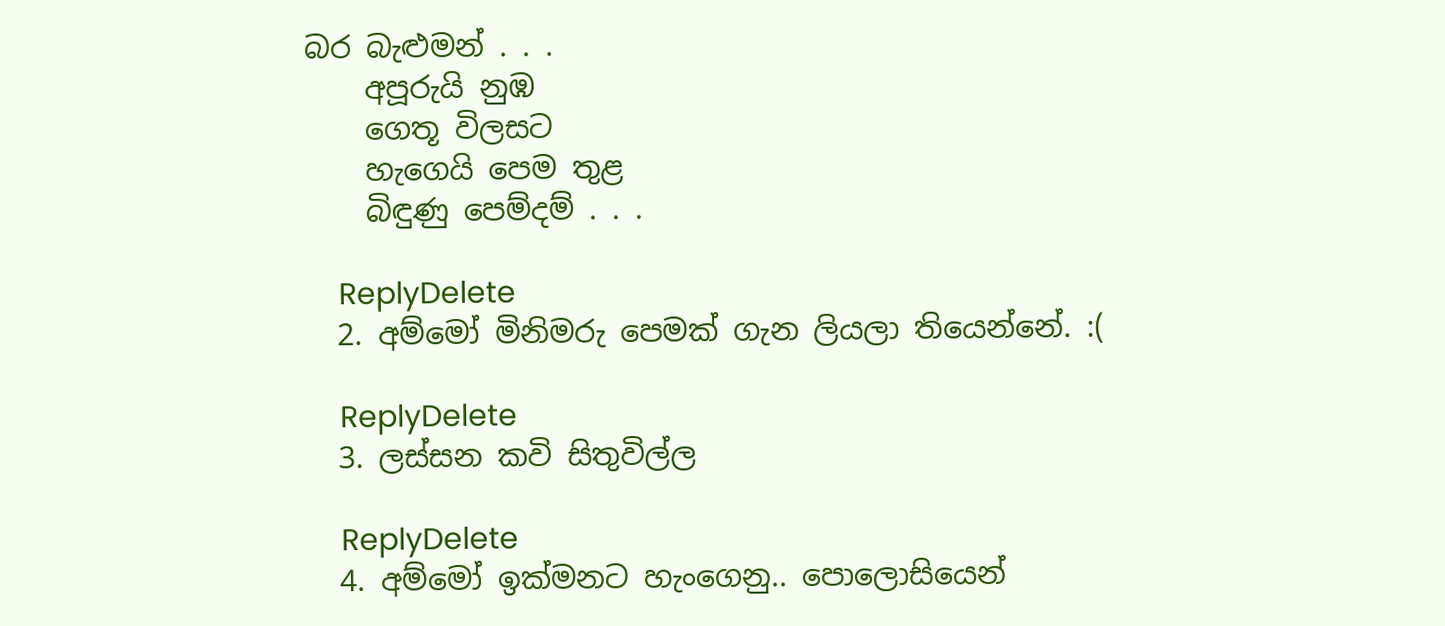බර බැළුමන් . . .
    අපූරුයි නුඹ
    ගෙතූ විලසට
    හැගෙයි පෙම තුළ
    බිඳුණු පෙම්දම් . . .

    ReplyDelete
  2. අම්මෝ මිනිමරු පෙමක් ගැන ලියලා තියෙන්නේ. :(

    ReplyDelete
  3. ලස්සන කවි සිතුවිල්ල

    ReplyDelete
  4. අම්මෝ ඉක්මනට හැංගෙනු.. පොලොසියෙන්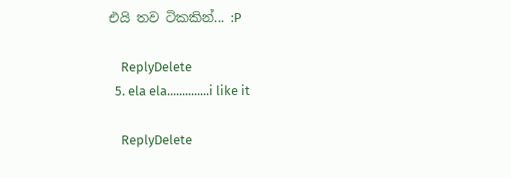එයි තව ටිකකින්... :P

    ReplyDelete
  5. ela ela..............i like it

    ReplyDelete